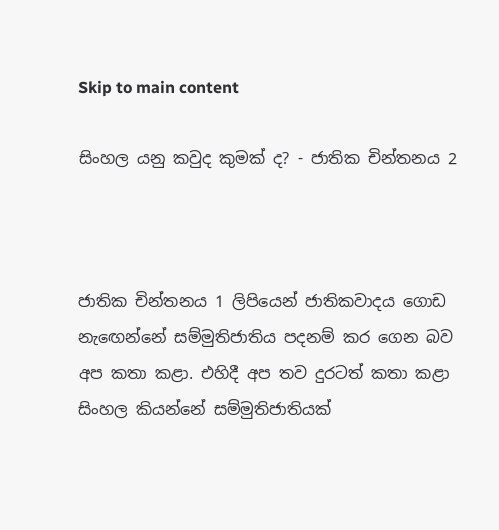Skip to main content

සිංහල යනු කවුද කුමක් ද? - ජාතික චින්තනය 2



ජාතික චින්තනය 1 ලිපියෙන් ජාතිකවාදය ගොඩ නැඟෙන්නේ සම්මුතිජාතිය පදනම් කර ගෙන බව අප කතා කළා. එහිදී අප තව දුරටත් කතා කළා සිංහල කියන්නේ සම්මුතිජාතියක්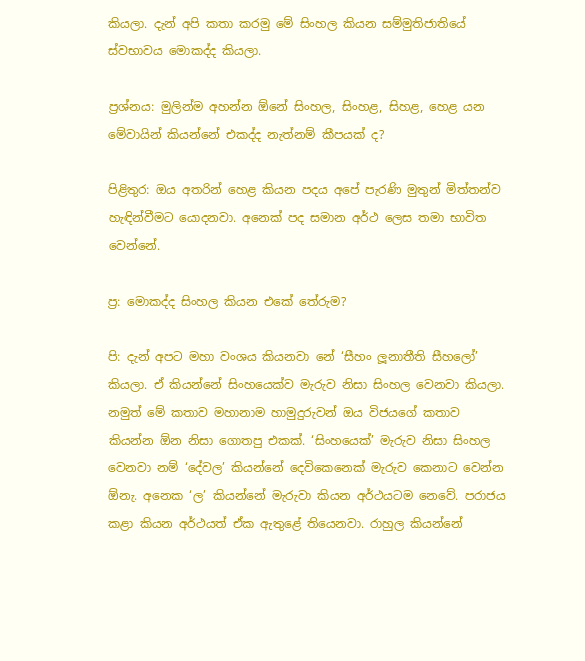කියලා. දැන් අපි කතා කරමු මේ සිංහල කියන සම්මුතිජාතියේ ස්වභාවය මොකද්ද කියලා.

ප්‍රශ්නය: මුලින්ම අහන්න ඕනේ සිංහල, සිංහළ, සිහළ, හෙළ යන මේවායින් කියන්නේ එකද්ද නැත්නම් කීපයක් ද?

පිළිතුර: ඔය අතරින් හෙළ කියන පදය අපේ පැරණි මුතුන් මිත්තන්ව හැඳින්වීමට යොදනවා. අනෙක් පද සමාන අර්ථ ලෙස තමා භාවිත වෙන්නේ.

ප්‍ර: මොකද්ද සිංහල කියන එකේ තේරුම?

පි: දැන් අපට මහා වංශය කියනවා නේ ‘සීහං ලූනාතීති සීහලෝ’ කියලා. ඒ කියන්නේ සිංහයෙක්ව මැරුව නිසා සිංහල වෙනවා කියලා. නමුත් මේ කතාව මහානාම හාමුදුරුවන් ඔය විජයගේ කතාව කියන්න ඕන නිසා ගොතපු එකක්. ‘සිංහයෙක්’ මැරුව නිසා සිංහල වෙනවා නම් ‘දේවල’ කියන්නේ දෙවිකෙනෙක් මැරුව කෙනාට වෙන්න ඕනැ. අනෙක ‘ල’ කියන්නේ මැරුවා කියන අර්ථයටම නෙවේ. පරාජය කළා කියන අර්ථයත් ඒක ඇතුළේ තියෙනවා. රාහුල කියන්නේ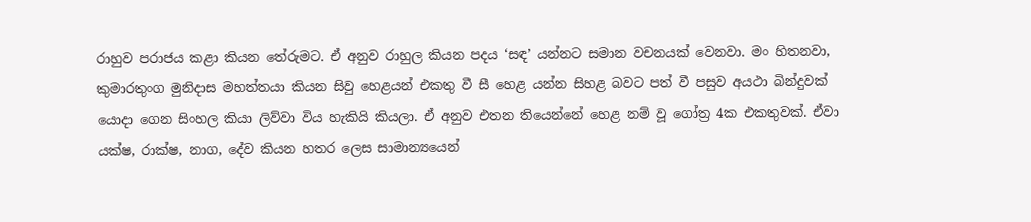රාහුව පරාජය කළා කියන තේරුමට. ඒ අනුව රාහුල කියන පදය ‘සඳ’ යන්නට සමාන වචනයක් වෙනවා. මං හිතනවා, කුමාරතුංග මුනිදාස මහත්තයා කියන සිවු හෙළයන් එකතු වී සී හෙළ යන්න සිහළ බවට පත් වී පසුව අයථා බින්දුවක් යොදා ගෙන සිංහල කියා ලිව්වා විය හැකියි කියලා. ඒ අනුව එතන තියෙන්නේ හෙළ නම් වූ ගෝත්‍ර 4ක එකතුවක්. ඒවා යක්ෂ, රාක්ෂ, නාග, දේව කියන හතර ලෙස සාමාන්‍යයෙන්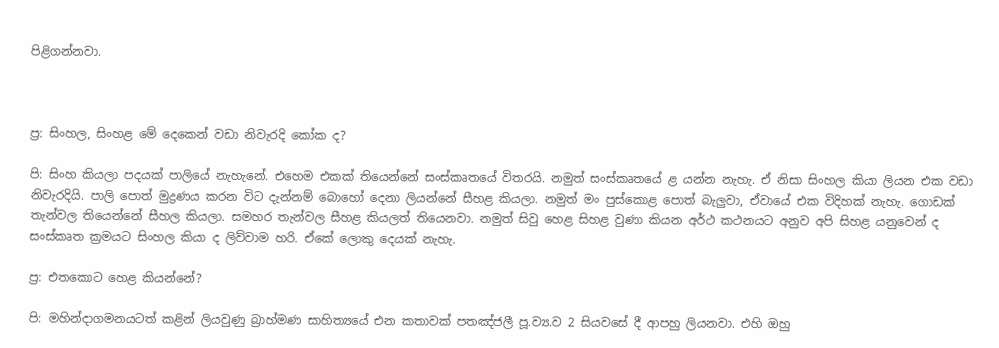පිළිගන්නවා.



ප්‍ර: සිංහල, සිංහළ මේ දෙකෙන් වඩා නිවැරදි කෝක ද?

පි: සිංහ කියලා පදයක් පාලියේ නැහැනේ. එහෙම එකක් තියෙන්නේ සංස්කෘතයේ විතරයි. නමුත් සංස්කෘතයේ ළ යන්න නැහැ. ඒ නිසා සිංහල කියා ලියන එක වඩා නිවැරදියි. පාලි පොත් මුද්‍රණය කරන විට දැන්නම් බොහෝ දෙනා ලියන්නේ සීහළ කියලා. නමුත් මං පුස්කොළ පොත් බැලුවා, ඒවායේ එක විදිහක් නැහැ. ගොඩක් තැන්වල තියෙන්නේ සීහල කියලා. සමහර තැන්වල සීහළ කියලත් තියෙනවා. නමුත් සිවු හෙළ සිහළ වුණා කියන අර්ථ කථනයට අනුව අපි සිහළ යනුවෙන් ද සංස්කෘත ක්‍රමයට සිංහල කියා ද ලිව්වාම හරි. ඒකේ ලොකු දෙයක් නැහැ.

ප්‍ර: එතකොට හෙළ කියන්නේ?

පි: මහින්දාගමනයටත් කළින් ලියවුණු බ්‍රාහ්මණ සාහිත්‍යයේ එන කතාවක් පතඤ්ජලී පූ.ව්‍ය.ව 2 සියවසේ දී ආපහු ලියනවා. එහි ඔහු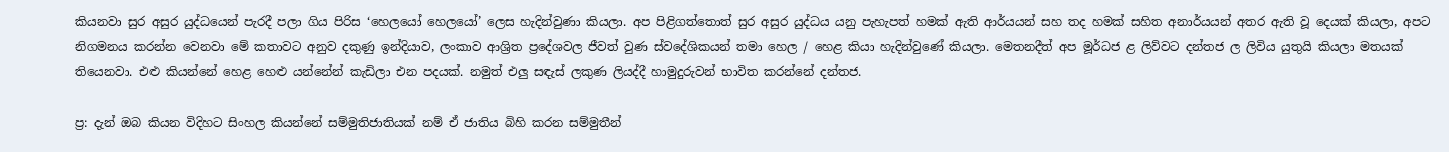කියනවා සුර අසුර යුද්ධයෙන් පැරදී පලා ගිය පිරිස ‘හෙලයෝ හෙලයෝ’ ලෙස හැදින්වුණා කියලා. අප පිළිගත්තොත් සුර අසුර යුද්ධය යනු පැහැපත් හමක් ඇති ආර්යයන් සහ තද හමක් සහිත අනාර්යයන් අතර ඇති වූ දෙයක් කියලා, අපට නිගමනය කරන්න වෙනවා මේ කතාවට අනුව දකුණු ඉන්දියාව, ලංකාව ආශ්‍රිත ප්‍රදේශවල ජීවත් වුණ ස්වදේශිකයන් තමා හෙල / හෙළ කියා හැදින්වුණේ කියලා. මෙතනදීත් අප මූර්ධජ ළ ලිව්වට දන්තජ ල ලිවිය යුතුයි කියලා මතයක් තියෙනවා. එළු කියන්නේ හෙළ හෙළු යන්නේන් කැඩිලා එන පදයක්. නමුත් එලු සඳැස් ලකුණ ලියද්දී හාමුදුරුවන් භාවිත කරන්නේ දන්තජ.

ප්‍ර: දැන් ඔබ කියන විදිහට සිංහල කියන්නේ සම්මුතිජාතියක් නම් ඒ ජාතිය බිහි කරන සම්මුතීන්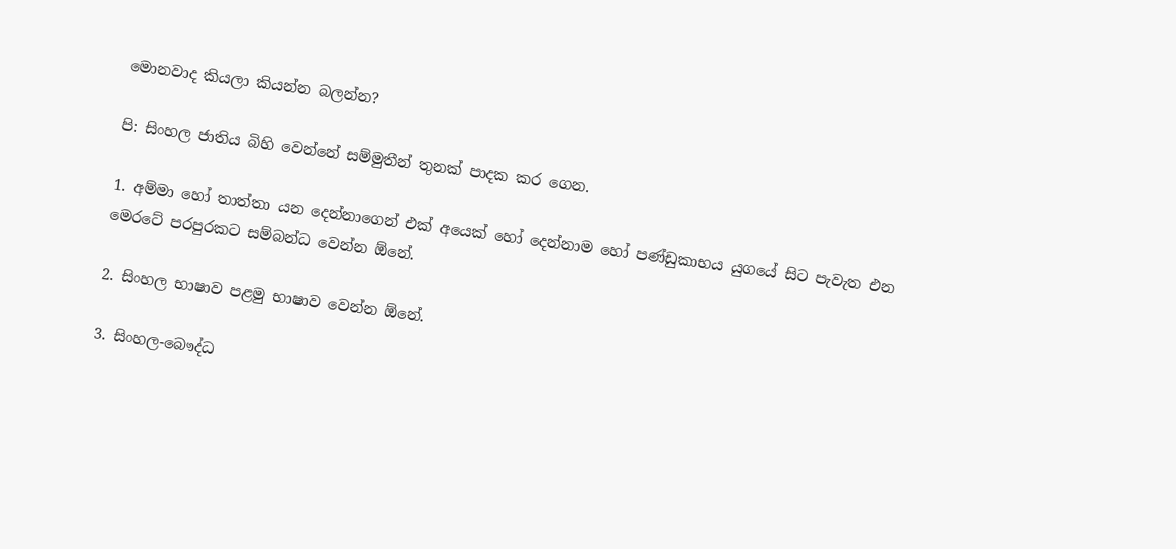මොනවාද කියලා කියන්න බලන්න?

පි: සිංහල ජාතිය බිහි වෙන්නේ සම්මුතීන් තුනක් පාදක කර ගෙන.

1. අම්මා හෝ තාත්තා යන දෙන්නාගෙන් එක් අයෙක් හෝ දෙන්නාම හෝ පණ්ඩුකාභය යුගයේ සිට පැවැත එන මෙරටේ පරපුරකට සම්බන්ධ වෙන්න ඕනේ.

2. සිංහල භාෂාව පළමු භාෂාව වෙන්න ඕනේ.

3. සිංහල-බෞද්ධ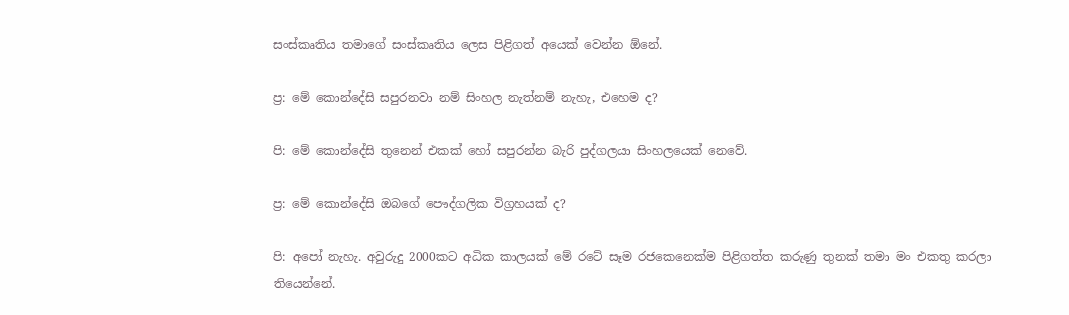සංස්කෘතිය තමාගේ සංස්කෘතිය ලෙස පිළිගත් අයෙක් වෙන්න ඕනේ.

ප්‍ර: මේ කොන්දේසි සපුරනවා නම් සිංහල නැත්නම් නැහැ, එහෙම ද?

පි: මේ කොන්දේසි තුනෙන් එකක් හෝ සපුරන්න බැරි පුද්ගලයා සිංහලයෙක් නෙවේ.

ප්‍ර: මේ කොන්දේසි ඔබගේ පෞද්ගලික විග්‍රහයක් ද?

පි: අපෝ නැහැ. අවුරුදු 2000කට අධික කාලයක් මේ රටේ සෑම රජකෙනෙක්ම පිළිගත්ත කරුණු තුනක් තමා මං එකතු කරලා තියෙන්නේ.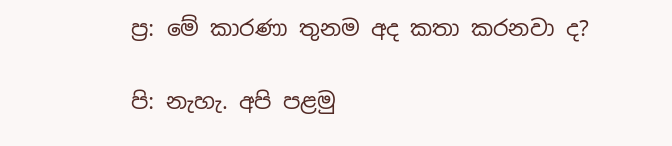ප්‍ර: මේ කාරණා තුනම අද කතා කරනවා ද?

පි: නැහැ. අපි පළමු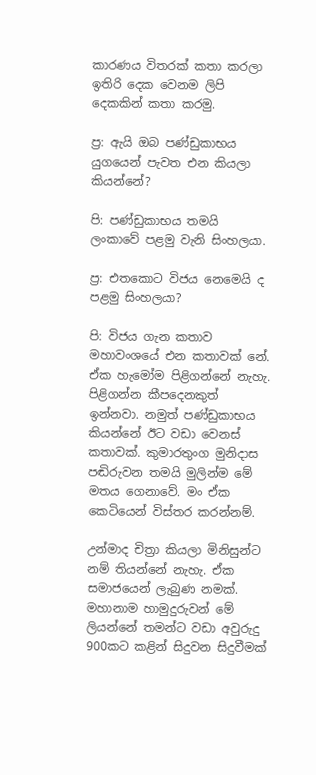කාරණය විතරක් කතා කරලා ඉතිරි දෙක වෙනම ලිපි දෙකකින් කතා කරමු.

ප්‍ර: ඇයි ඔබ පණ්ඩුකාභය යුගයෙන් පැවත එන කියලා කියන්නේ?

පි: පණ්ඩුකාභය තමයි ලංකාවේ පළමු වැනි සිංහලයා.

ප්‍ර: එතකොට විජය නෙමෙයි ද පළමු සිංහලයා?

පි: විජය ගැන කතාව මහාවංශයේ එන කතාවක් නේ. ඒක හැමෝම පිළිගන්නේ නැහැ. පිළිගන්න කීපදෙනකුත් ඉන්නවා. නමුත් පණ්ඩුකාභය කියන්නේ ඊට වඩා වෙනස් කතාවක්. කුමාරතුංග මුනිදාස පඬිරුවන තමයි මුලින්ම මේ මතය ගෙනාවේ. මං ඒක කෙටියෙන් විස්තර කරන්නම්.

උන්මාද චිත්‍රා කියලා මිනිසුන්ට නම් තියන්නේ නැහැ. ඒක සමාජයෙන් ලැබුණ නමක්. මහානාම හාමුදුරුවන් මේ ලියන්නේ තමන්ට වඩා අවුරුදු 900කට කළින් සිදුවන සිදුවීමක්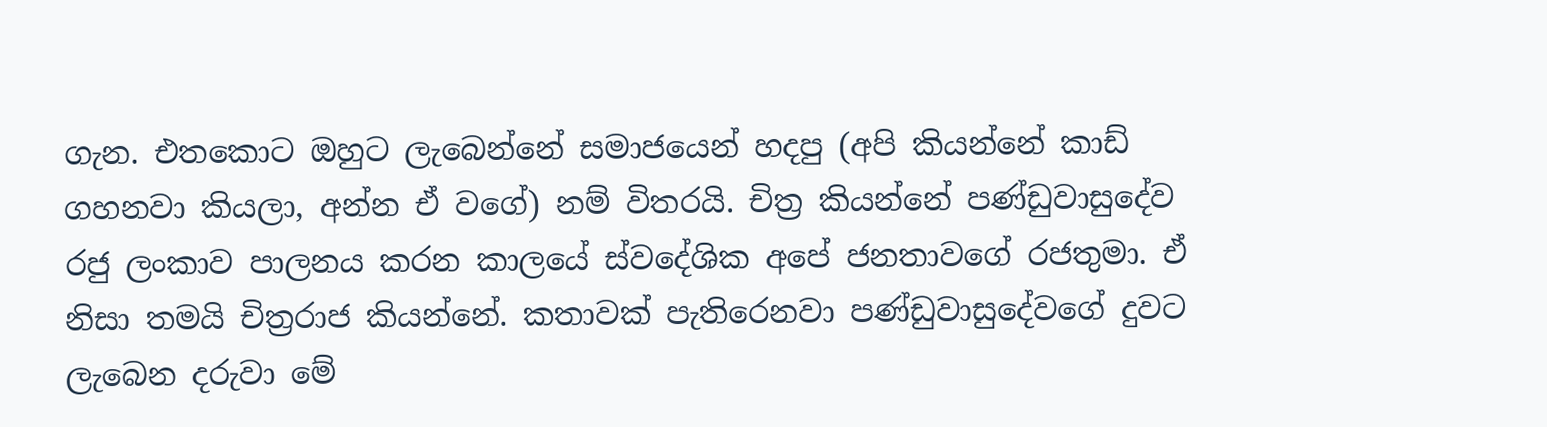ගැන. එතකොට ඔහුට ලැබෙන්නේ සමාජයෙන් හදපු (අපි කියන්නේ කාඩ් ගහනවා කියලා, අන්න ඒ වගේ) නම් විතරයි. චිත්‍ර කියන්නේ පණ්ඩුවාසුදේව රජු ලංකාව පාලනය කරන කාලයේ ස්වදේශික අපේ ජනතාවගේ රජතුමා. ඒ නිසා තමයි චිත්‍රරාජ කියන්නේ. කතාවක් පැතිරෙනවා පණ්ඩුවාසුදේවගේ දුවට ලැබෙන දරුවා මේ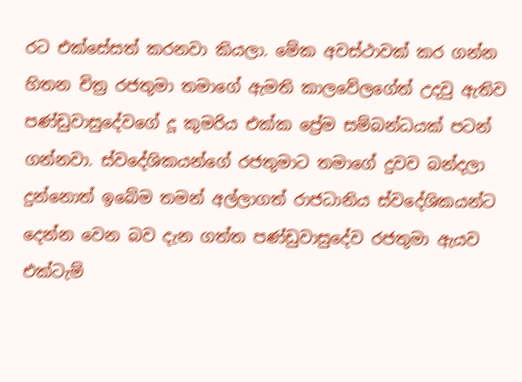රට එක්සේසත් කරනවා කියලා. මේක අවස්ථාවක් කර ගන්න හිතන චිත්‍ර රජතුමා තමාගේ ඇමති කාලවේලගේත් උදවු ඇතිව පණ්ඩුවාසුදේවගේ දූ කුමරිය එක්ක ප්‍රේම සම්බන්ධයක් පටන් ගන්නවා. ස්වදේශිකයන්ගේ රජතුමාට තමාගේ දුවව බන්දලා දුන්නොත් ඉබේම තමන් අල්ලාගත් රාජධානිය ස්වදේශිකයන්ට දෙන්න වෙන බව දැන ගත්ත පණ්ඩුවාසුදේව රජතුමා ඇයව එක්ටැම්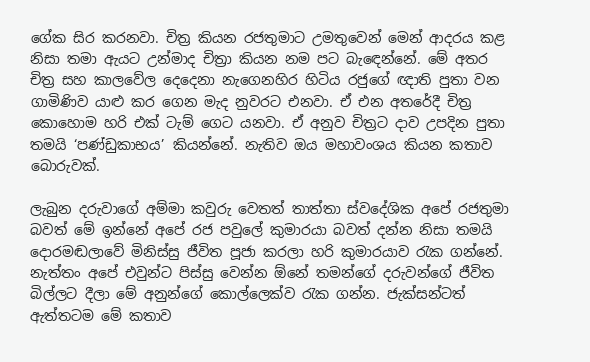ගේක සිර කරනවා. චිත්‍ර කියන රජතුමාට උමතුවෙන් මෙන් ආදරය කළ නිසා තමා ඇයට උන්මාද චිත්‍රා කියන නම පට බැඳෙන්නේ. මේ අතර චිත්‍ර සහ කාලවේල දෙදෙනා නැගෙනහිර හිටිය රජුගේ ඥාති පුතා වන ගාමිණිව යාළු කර ගෙන මැද නුවරට එනවා. ඒ එන අතරේදී චිත්‍ර කොහොම හරි එක් ටැම් ගෙට යනවා. ඒ අනුව චිත්‍රට දාව උපදින පුතා තමයි ‘පණ්ඩුකාභය’ කියන්නේ. නැතිව ඔය මහාවංශය කියන කතාව බොරුවක්.

ලැබුන දරුවාගේ අම්මා කවුරු වෙතත් තාත්තා ස්වදේශික අපේ රජතුමා බවත් මේ ඉන්නේ අපේ රජ පවුලේ කුමාරයා බවත් දන්න නිසා තමයි දොරමඬලාවේ මිනිස්සු ජීවිත පූජා කරලා හරි කුමාරයාව රැක ගන්නේ. නැත්තං අපේ එවුන්ට පිස්සු වෙන්න ඕනේ තමන්ගේ දරුවන්ගේ ජීවිත බිල්ලට දීලා මේ අනුන්ගේ කොල්ලෙක්ව රැක ගන්න. ජැක්සන්ටත් ඇත්තටම මේ කතාව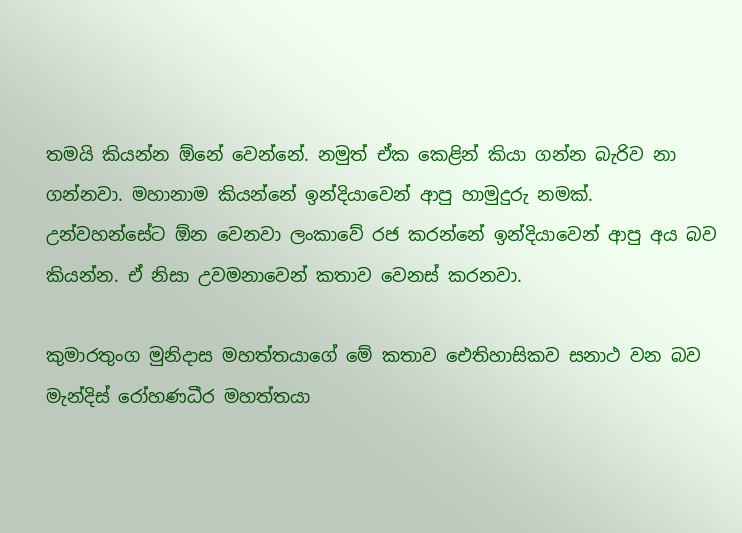තමයි කියන්න ඕනේ වෙන්නේ. නමුත් ඒක කෙළින් කියා ගන්න බැරිව නා ගන්නවා. මහානාම කියන්නේ ඉන්දියාවෙන් ආපු හාමුදුරු නමක්. උන්වහන්සේට ඕන වෙනවා ලංකාවේ රජ කරන්නේ ඉන්දියාවෙන් ආපු අය බව කියන්න. ඒ නිසා උවමනාවෙන් කතාව වෙනස් කරනවා.

කුමාරතුංග මුනිදාස මහත්තයාගේ මේ කතාව ඓතිහාසිකව සනාථ වන බව මැන්දිස් රෝහණධීර මහත්තයා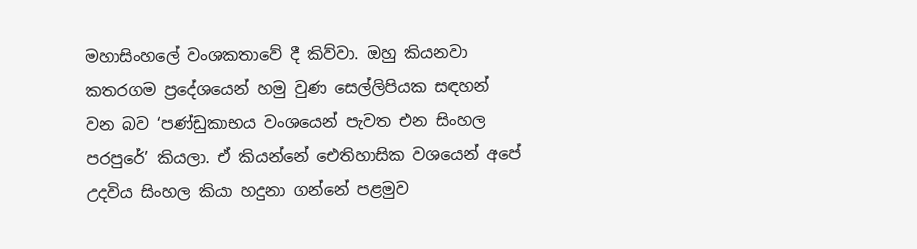මහාසිංහලේ වංශකතාවේ දී කිව්වා. ඔහු කියනවා කතරගම ප්‍රදේශයෙන් හමු වුණ සෙල්ලිපියක සඳහන් වන බව ‘පණ්ඩුකාභය වංශයෙන් පැවත එන සිංහල පරපුරේ’ කියලා. ඒ කියන්නේ ඓතිහාසික වශයෙන් අපේ උදවිය සිංහල කියා හදුනා ගන්නේ පළමුව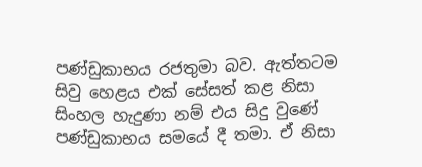පණ්ඩුකාභය රජතුමා බව. ඇත්තටම සිවු හෙළය එක් සේසත් කළ නිසා සිංහල හැදුණා නම් එය සිදු වුණේ පණ්ඩුකාභය සමයේ දී තමා. ඒ නිසා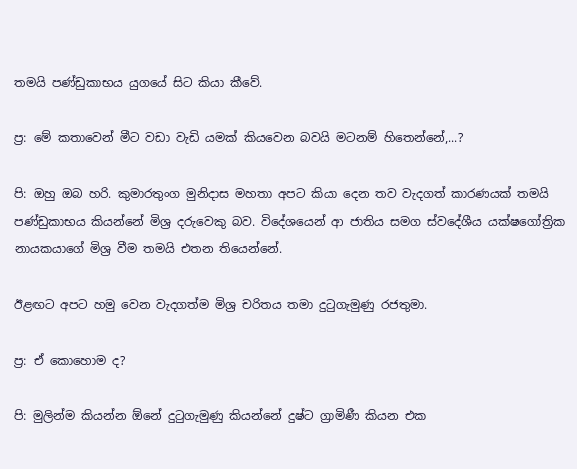තමයි පණ්ඩුකාභය යුගයේ සිට කියා කීවේ.

ප්‍ර: මේ කතාවෙන් මීට වඩා වැඩි යමක් කියවෙන බවයි මටනම් හිතෙන්නේ,...?

පි: ඔහු ඔබ හරි. කුමාරතුංග මුනිදාස මහතා අපට කියා දෙන තව වැදගත් කාරණයක් තමයි පණ්ඩුකාභය කියන්නේ මිශ්‍ර දරුවෙකු බව. විදේශයෙන් ආ ජාතිය සමග ස්වදේශීය යක්ෂගෝත්‍රික නායකයාගේ මිශ්‍ර වීම තමයි එතන තියෙන්නේ.

ඊළඟට අපට හමු වෙන වැදගත්ම මිශ්‍ර චරිතය තමා දුටුගැමුණු රජතුමා.

ප්‍ර: ඒ කොහොම ද?

පි: මුලින්ම කියන්න ඕනේ දුටුගැමුණු කියන්නේ දුෂ්ට ග්‍රාමිණී කියන එක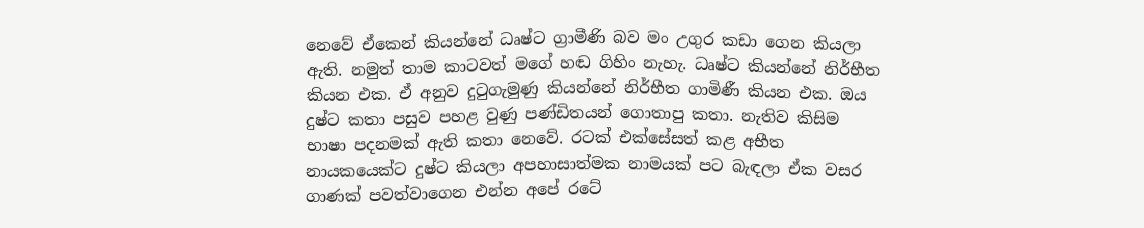නෙවේ ඒකෙන් කියන්නේ ධෘෂ්ට ග්‍රාමීණි බව මං උගුර කඩා ගෙන කියලා ඇති. නමුත් තාම කාටවත් මගේ හඬ ගිහිං නැහැ. ධෘෂ්ට කියන්නේ නිර්භීත කියන එක. ඒ අනුව දුටුගැමුණු කියන්නේ නිර්භීත ගාමිණී කියන එක. ඔය දුෂ්ට කතා පසුව පහළ වුණු පණ්ඩිතයන් ගොතාපු කතා. නැතිව කිසිම භාෂා පදනමක් ඇති කතා නෙවේ. රටක් එක්සේසත් කළ අභීත නායකයෙක්ට දුෂ්ට කියලා අපහාසාත්මක නාමයක් පට බැඳලා ඒක වසර ගාණක් පවත්වාගෙන එන්න අපේ රටේ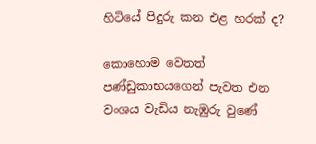හිටියේ පිදුරු කන එළ හරක් ද?

කොහොම වෙතත් පණ්ඩුකාභයගෙන් පැවත එන වංශය වැඩිය නැඹුරු වුණේ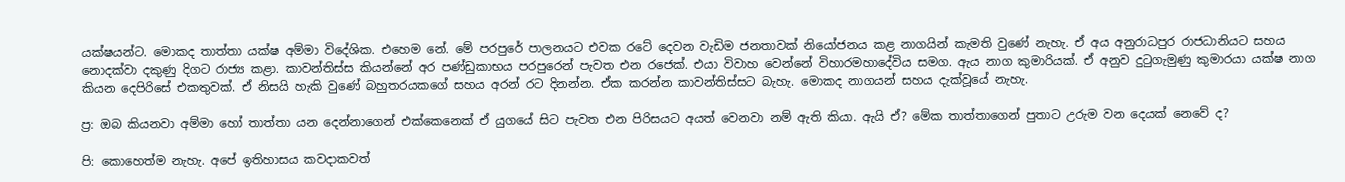යක්ෂයන්ට. මොකද තාත්තා යක්ෂ අම්මා විදේශික. එහෙම නේ. මේ පරපුරේ පාලනයට එවක රටේ දෙවන වැඩිම ජනතාවක් නියෝජනය කළ නාගයින් කැමති වුණේ නැහැ. ඒ අය අනුරාධපුර රාජධානියට සහය නොදක්වා දකුණු දිගට රාජ්‍ය කළා. කාවන්තිස්ස කියන්නේ අර පණ්ඩුකාභය පරපුරෙන් පැවත එන රජෙක්. එයා විවාහ වෙන්නේ විහාරමහාදේවිය සමග. ඇය නාග කුමාරියක්. ඒ අනුව දුටුගැමුණු කුමාරයා යක්ෂ නාග කියන දෙපිරිසේ එකතුවක්. ඒ නිසයි හැකි වුණේ බහුතරයකගේ සහය අරන් රට දිනන්න. ඒක කරන්න කාවන්තිස්සට බැහැ. මොකද නාගයන් සහය දැක්වූයේ නැහැ.

ප්‍ර: ඔබ කියනවා අම්මා හෝ තාත්තා යන දෙන්නාගෙන් එක්කෙනෙක් ඒ යුගයේ සිට පැවත එන පිරිසයට අයත් වෙනවා නම් ඇති කියා. ඇයි ඒ? මේක තාත්තාගෙන් පුතාට උරුම වන දෙයක් නෙවේ ද?

පි: කොහෙත්ම නැහැ. අපේ ඉතිහාසය කවදාකවත්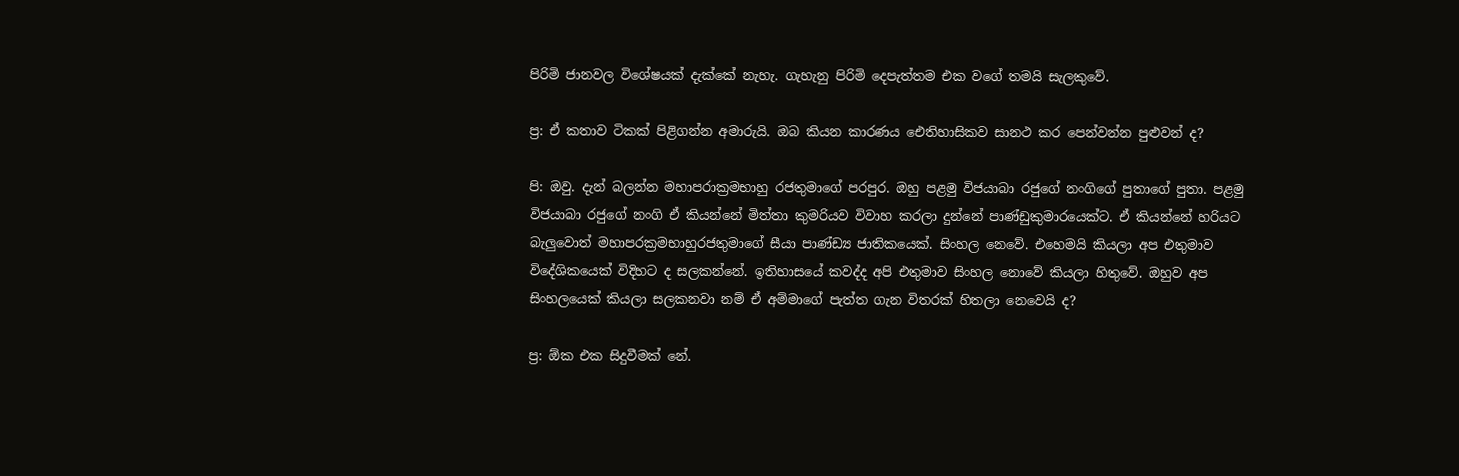පිරිමි ජානවල විශේෂයක් දැක්කේ නැහැ. ගැහැනු පිරිමි දෙපැත්තම එක වගේ තමයි සැලකුවේ.

ප්‍ර: ඒ කතාව ටිකක් පිළිගන්න අමාරුයි. ඔබ කියන කාරණය ඓතිහාසිකව සානථ කර පෙන්වන්න පුළුවන් ද?

පි: ඔවු. දැන් බලන්න මහාපරාක්‍රමභාහු රජතුමාගේ පරපුර. ඔහු පළමු විජයාබා රජුගේ නංගිගේ පුතාගේ පුතා. පළමු විජයාබා රජුගේ නංගි ඒ කියන්නේ මිත්තා කුමරියව විවාහ කරලා දුන්නේ පාණ්ඩුකුමාරයෙක්ට. ඒ කියන්නේ හරියට බැලුවොත් මහාපරක්‍රමභාහුරජතුමාගේ සීයා පාණ්ඩ්‍ය ජාතිකයෙක්. සිංහල නෙවේ. එහෙමයි කියලා අප එතුමාව විදේශිකයෙක් විදිහට ද සලකන්නේ. ඉතිහාසයේ කවද්ද අපි එතුමාව සිංහල නොවේ කියලා හිතුවේ. ඔහුව අප සිංහලයෙක් කියලා සලකනවා නම් ඒ අම්මාගේ පැත්ත ගැන විතරක් හිතලා නෙවෙයි ද?

ප්‍ර: ඕක එක සිදුවීමක් නේ.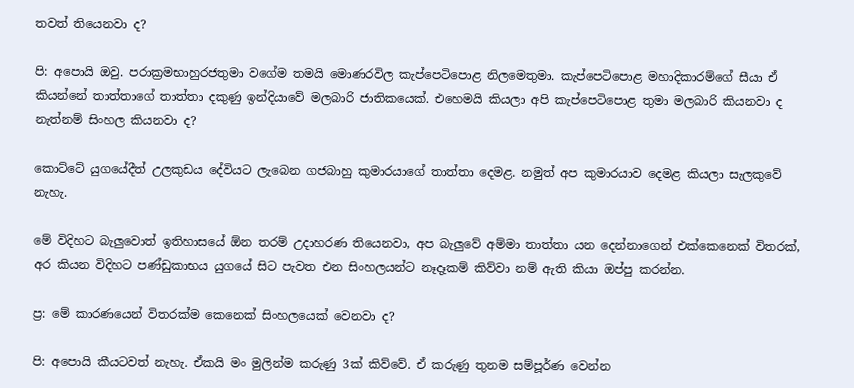තවත් තියෙනවා ද?

පි: අපොයි ඔවු. පරාක්‍රමභාහුරජතුමා වගේම තමයි මොණරවිල කැප්පෙටිපොළ නිලමෙතුමා. කැප්පෙටිපොළ මහාදිකාරම්ගේ සීයා ඒ කියන්නේ තාත්තාගේ තාත්තා දකුණු ඉන්දියාවේ මලබාරි ජාතිකයෙක්. එහෙමයි කියලා අපි කැප්පෙටිපොළ තුමා මලබාරි කියනවා ද නැත්නම් සිංහල කියනවා ද?

කොට්ටේ යුගයේදීත් උලකුඩය දේවියට ලැබෙන ගජබාහු කුමාරයාගේ තාත්තා දෙමළ. නමුත් අප කුමාරයාව දෙමළ කියලා සැලකුවේ නැහැ.

මේ විදිහට බැලුවොත් ඉතිහාසයේ ඕන තරම් උදාහරණ තියෙනවා, අප බැලුවේ අම්මා තාත්තා යන දෙන්නාගෙන් එක්කෙනෙක් විතරක්, අර කියන විදිහට පණ්ඩුකාභය යුගයේ සිට පැවත එන සිංහලයන්ට නෑදෑකම් කිව්වා නම් ඇති කියා ඔප්පු කරන්න.

ප්‍ර: මේ කාරණයෙන් විතරක්ම කෙනෙක් සිංහලයෙක් වෙනවා ද?

පි: අපොයි කීයටවත් නැහැ. ඒකයි මං මුලින්ම කරුණු 3ක් කිව්වේ. ඒ කරුණු තුනම සම්පූර්ණ වෙන්න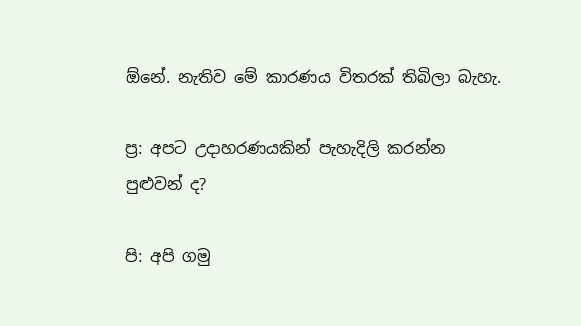ඕනේ. නැතිව මේ කාරණය විතරක් තිබිලා බැහැ.

ප්‍ර: අපට උදාහරණයකින් පැහැදිලි කරන්න පුළුවන් ද?

පි: අපි ගමු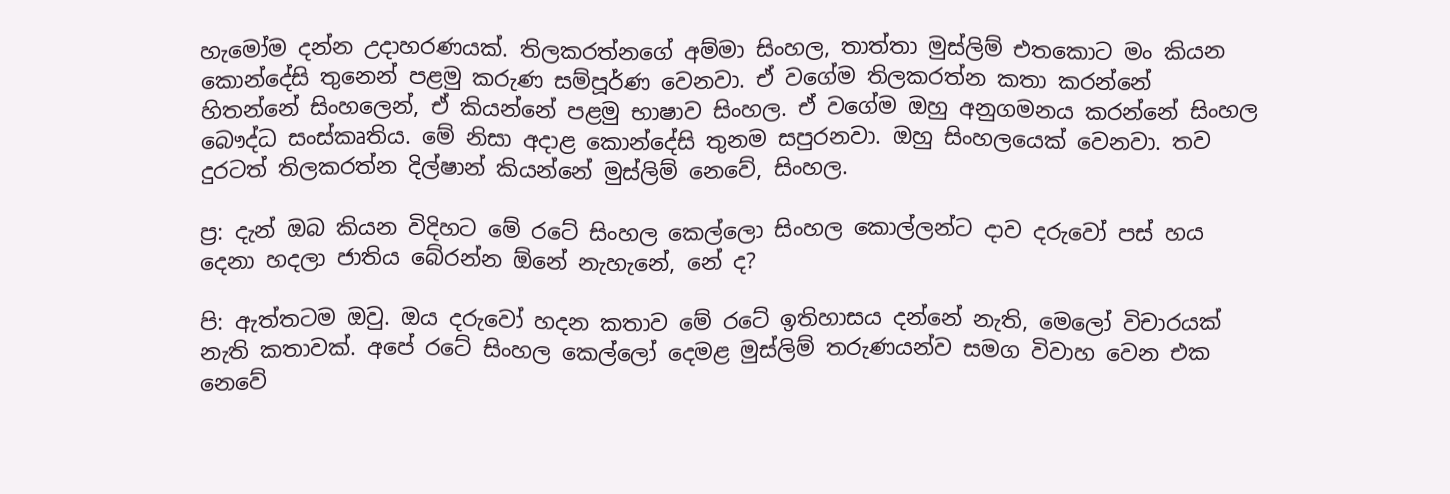හැමෝම දන්න උදාහරණයක්. තිලකරත්නගේ අම්මා සිංහල, තාත්තා මුස්ලිම් එතකොට මං කියන කොන්දේසි තුනෙන් පළමු කරුණ සම්පූර්ණ වෙනවා. ඒ වගේම තිලකරත්න කතා කරන්නේ හිතන්නේ සිංහලෙන්, ඒ කියන්නේ පළමු භාෂාව සිංහල. ඒ වගේම ඔහු අනුගමනය කරන්නේ සිංහල බෞද්ධ සංස්කෘතිය. මේ නිසා අදාළ කොන්දේසි තුනම සපුරනවා. ඔහු සිංහලයෙක් වෙනවා. තව දුරටත් තිලකරත්න දිල්ෂාන් කියන්නේ මුස්ලිම් නෙවේ, සිංහල.

ප්‍ර: දැන් ඔබ කියන විදිහට මේ රටේ සිංහල කෙල්ලො සිංහල කොල්ලන්ට දාව දරුවෝ පස් හය දෙනා හදලා ජාතිය බේරන්න ඕනේ නැහැනේ, නේ ද?

පි: ඇත්තටම ඔවු. ඔය දරුවෝ හදන කතාව මේ රටේ ඉතිහාසය දන්නේ නැති, මෙලෝ විචාරයක් නැති කතාවක්. අපේ රටේ සිංහල කෙල්ලෝ දෙමළ මුස්ලිම් තරුණයන්ව සමග විවාහ වෙන එක නෙවේ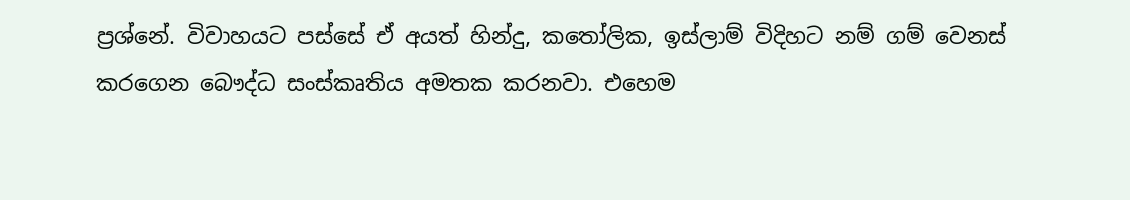ප්‍රශ්නේ. විවාහයට පස්සේ ඒ අයත් හින්දු, කතෝලික, ඉස්ලාම් විදිහට නම් ගම් වෙනස් කරගෙන බෞද්ධ සංස්කෘතිය අමතක කරනවා. එහෙම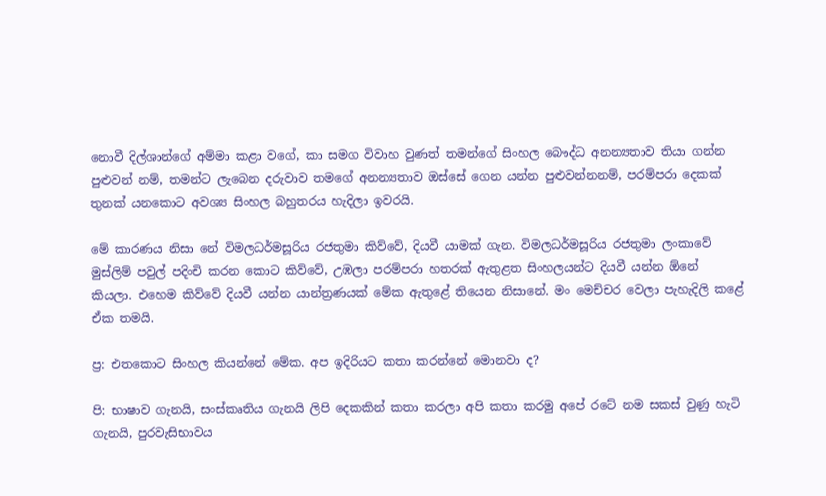නොවී දිල්ශාන්ගේ අම්මා කළා වගේ, කා සමග විවාහ වුණත් තමන්ගේ සිංහල බෞද්ධ අනන්‍යතාව තියා ගන්න පුළුවන් නම්, තමන්ට ලැබෙන දරුවාව තමගේ අනන්‍යතාව ඔස්සේ ගෙන යන්න පුළුවන්නනම්, පරම්පරා දෙකක් තුනක් යනකොට අවශ්‍ය සිංහල බහුතරය හැදිලා ඉවරයි.

මේ කාරණය නිසා නේ විමලධර්මසූරිය රජතුමා කිව්වේ, දියවී යාමක් ගැන. විමලධර්මසූරිය රජතුමා ලංකාවේ මුස්ලිම් පවුල් පදිංචි කරන කොට කිව්වේ, උඹලා පරම්පරා හතරක් ඇතුළත සිංහලයන්ට දියවී යන්න ඕනේ කියලා. එහෙම කිව්වේ දියවී යන්න යාන්ත්‍රණයක් මේක ඇතුළේ තියෙන නිසානේ. මං මෙච්චර වෙලා පැහැදිලි කළේ ඒක තමයි.

ප්‍ර: එතකොට සිංහල කියන්නේ මේක. අප ඉදිරියට කතා කරන්නේ මොනවා ද?

පි: භාෂාව ගැනයි, සංස්කෘතිය ගැනයි ලිපි දෙකකින් කතා කරලා අපි කතා කරමු අපේ රටේ නම සකස් වුණු හැටි ගැනයි, පුරවැසිභාවය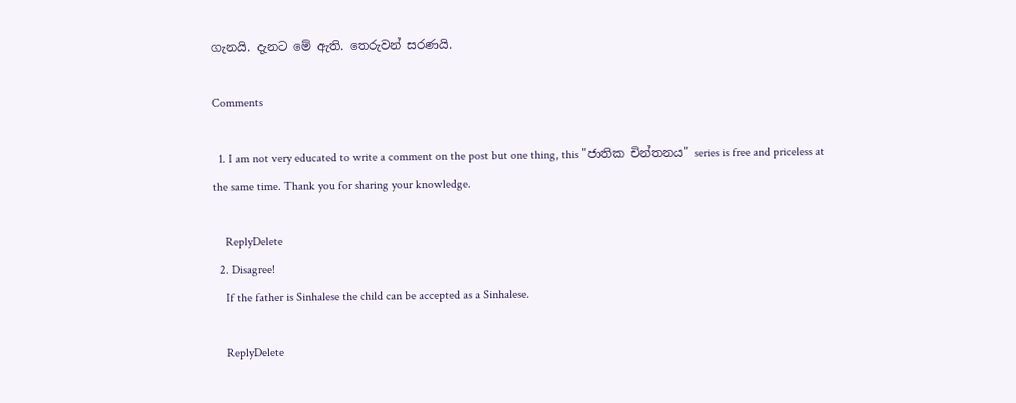ගැනයි. දැනට මේ ඇති. තෙරුවන් සරණයි.

Comments

  1. I am not very educated to write a comment on the post but one thing, this "ජාතික චින්තනය" series is free and priceless at the same time. Thank you for sharing your knowledge.

    ReplyDelete
  2. Disagree!
    If the father is Sinhalese the child can be accepted as a Sinhalese.

    ReplyDelete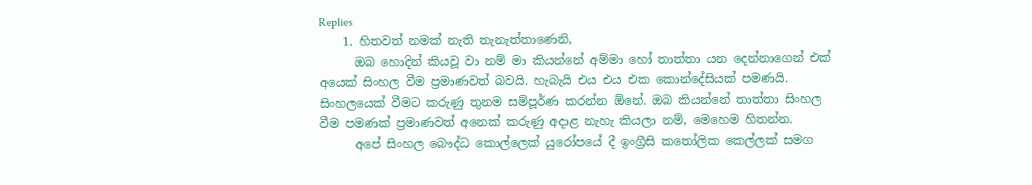Replies
    1. හිතවත් නමක් නැති තැනැත්තාණෙනි,
      ඔබ හොදින් කියවූ වා නම් මා කියන්නේ අම්මා හෝ තාත්තා යන දෙන්නාගෙන් එක් අයෙක් සිංහල වීම ප්‍රමාණවත් බවයි. හැබැයි එය එය එක කොන්දේසියක් පමණයි. සිංහලයෙක් වීමට කරුණු තුනම සම්පූර්ණ කරන්න ඕනේ. ඔබ කියන්නේ තාත්තා සිංහල වීම පමණක් ප්‍රමාණවත් අනෙක් කරුණු අදාළ නැහැ කියලා නම්, මෙහෙම හිතන්න.
      අපේ සිංහල බෞද්ධ කොල්ලෙක් යුරෝපයේ දී ඉංග්‍රීසි කතෝලික කෙල්ලක් සමග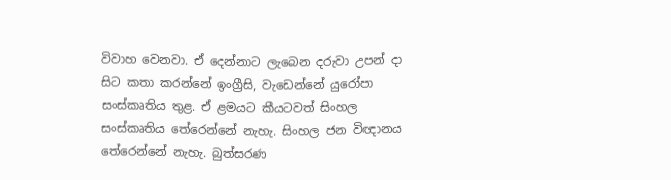විවාහ වෙනවා. ඒ දෙන්නාට ලැබෙන දරුවා උපන් දා සිට කතා කරන්නේ ඉංග්‍රීසි, වැඩෙන්නේ යුරෝපා සංස්කෘතිය තුළ. ඒ ළමයට කීයටවත් සිංහල සංස්කෘතිය තේරෙන්නේ නැහැ. සිංහල ජන විඥානය තේරෙන්නේ නැහැ. බුත්සරණ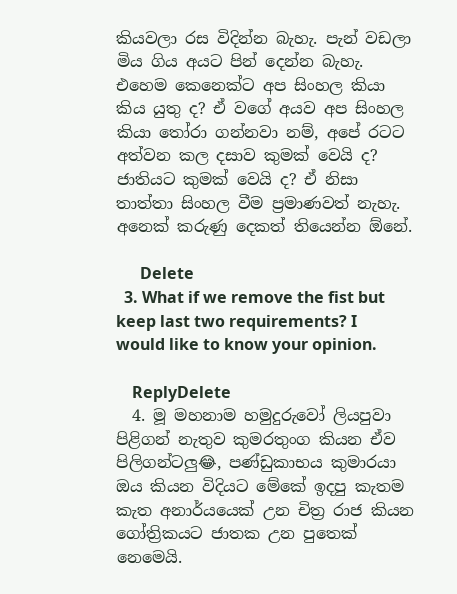කියවලා රස විදින්න බැහැ. පැන් වඩලා මිය ගිය අයට පින් දෙන්න බැහැ. එහෙම කෙනෙක්ට අප සිංහල කියා කිය යුතු ද? ඒ වගේ අයව අප සිංහල කියා තෝරා ගන්නවා නම්, අපේ රටට අත්වන කල දසාව කුමක් වෙයි ද? ජාතියට කුමක් වෙයි ද? ඒ නිසා තාත්තා සිංහල වීම ප්‍රමාණවත් නැහැ. අනෙක් කරුණු දෙකත් තියෙන්න ඕනේ.

      Delete
  3. What if we remove the fist but keep last two requirements? I would like to know your opinion.

    ReplyDelete
  4. මූ මහනාම හමුදුරුවෝ ලියපුවා පිළිගන් නැතුව කුමරතුංග කියන ඒව පිලිගන්ටලු😂, පණ්ඩුකාභය කුමාරයා ඔය කියන විදියට මේකේ ඉදපු කැතම කැත අනාර්යයෙක් උන චිත්‍ර රාජ කියන ගෝත්‍රිකයට ජාතක උන පුතෙක් නෙමෙයි.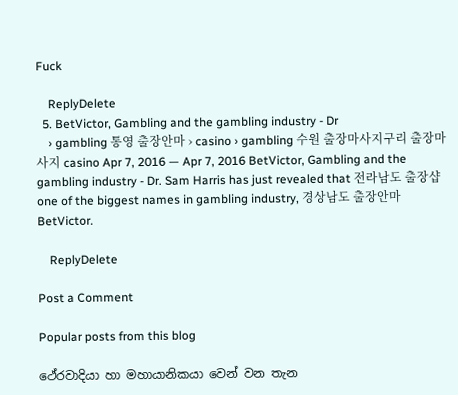Fuck

    ReplyDelete
  5. BetVictor, Gambling and the gambling industry - Dr
    › gambling 통영 출장안마 › casino › gambling 수원 출장마사지구리 출장마사지 casino Apr 7, 2016 — Apr 7, 2016 BetVictor, Gambling and the gambling industry - Dr. Sam Harris has just revealed that 전라남도 출장샵 one of the biggest names in gambling industry, 경상남도 출장안마 BetVictor.

    ReplyDelete

Post a Comment

Popular posts from this blog

ථේරවාදියා හා මහායානිකයා වෙන් වන තැන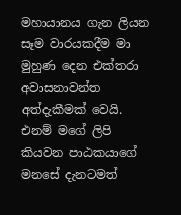මහායානය ගැන ලියන සෑම වාරයකදීම මා මුහුණ දෙන එක්තරා අවාසනාවන්ත අත්දැකීමක් වෙයි. එනම් මගේ ලිපි කියවන පාඨකයාගේ මනසේ දැනටමත්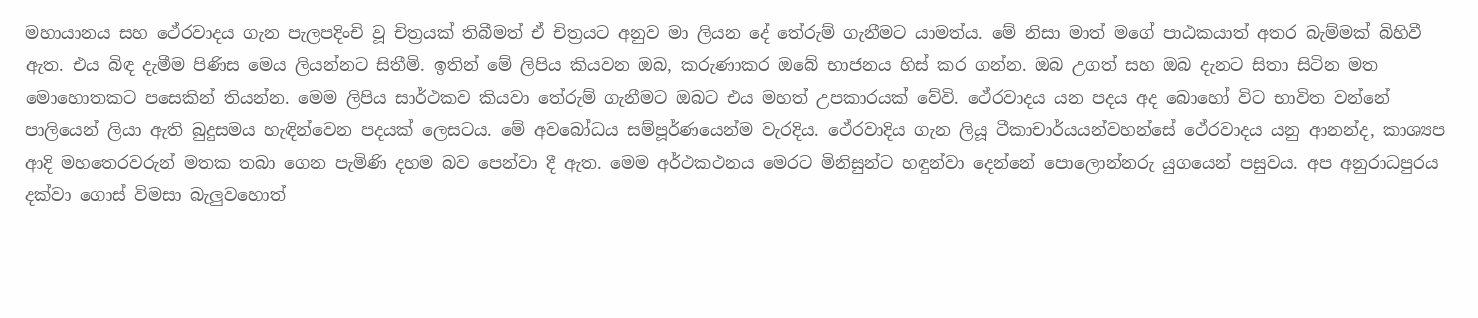මහායානය සහ ථේරවාදය ගැන පැලපදිංචි වූ චිත්‍රයක් තිබීමත් ඒ චිත්‍රයට අනුව මා ලියන දේ තේරුම් ගැනීමට යාමත්ය. මේ නිසා මාත් මගේ පාඨකයාත් අතර බැම්මක් බිහිවී ඇත. එය බිඳ දැමීම පිණිස මෙය ලියන්නට සිතීමි. ඉතින් මේ ලිපිය කියවන ඔබ, කරුණාකර ඔබේ භාජනය හිස් කර ගන්න. ඔබ උගත් සහ ඔබ දැනට සිතා සිටින මත මොහොතකට පසෙකින් තියන්න. මෙම ලිපිය සාර්ථකව කියවා තේරුම් ගැනීමට ඔබට එය මහත් උපකාරයක් වේවි. ථේරවාදය යන පදය අද බොහෝ විට භාවිත වන්නේ පාලියෙන් ලියා ඇති බුදුසමය හැඳින්වෙන පදයක් ලෙසටය. මේ අවබෝධය සම්පූර්ණයෙන්ම වැරදිය. ථේරවාදිය ගැන ලියූ ටීකාචාර්යයන්වහන්සේ ථේරවාදය යනු ආනන්ද, කාශ්‍යප ආදි මහතෙරවරුන් මතක තබා ගෙන පැමිණි දහම බව පෙන්වා දී ඇත. මෙම අර්ථකථනය මෙරට මිනිසුන්ට හඳුන්වා දෙන්නේ පොලොන්නරු යුගයෙන් පසුවය. අප අනුරාධපුරය දක්වා ගොස් විමසා බැලුවහොත්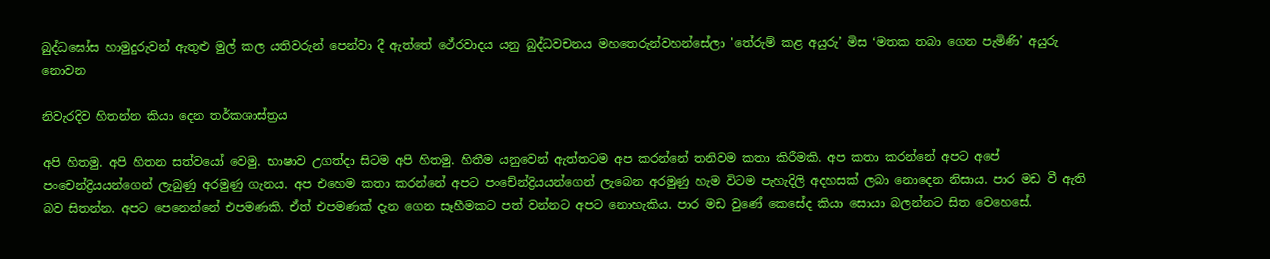බුද්ධඝෝස හාමුදුරුවන් ඇතුළු මුල් කල යතිවරුන් පෙන්වා දී ඇත්තේ ථේරවාදය යනු බුද්ධවචනය මහතෙරුන්වහන්සේලා 'තේරුම් කළ අයුරු’ මිස ‘මතක තබා ගෙන පැමිණි’ අයුරු නොවන

නිවැරදිව හිතන්න කියා දෙන තර්කශාස්ත්‍රය

අපි හිතමු. අපි හිතන සත්වයෝ වෙමු. භාෂාව උගත්දා සිටම අපි හිතමු. හිතීම යනුවෙන් ඇත්තටම අප කරන්නේ තනිවම කතා කිරීමකි. අප කතා කරන්නේ අපට අපේ පංචෙන්ද්‍රියයන්ගෙන් ලැබුණු අරමුණු ගැනය. අප එහෙම කතා කරන්නේ අපට පංචේන්ද්‍රියයන්ගෙන් ලැබෙන අරමුණු හැම විටම පැහැදිලි අදහසක් ලබා නොදෙන නිසාය. පාර මඩ වී ඇති බව සිතන්න. අපට පෙනෙන්නේ එපමණකි. ඒත් එපමණක් දැන ගෙන සෑහීමකට පත් වන්නට අපට නොහැකිය. පාර මඩ වුණේ කෙසේද කියා සොයා බලන්නට සිත වෙහෙසේ.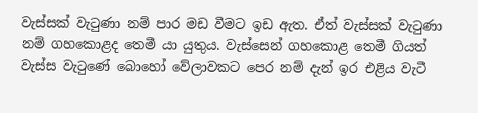වැස්සක් වැටුණා නම් පාර මඩ වීමට ඉඩ ඇත. ඒත් වැස්සක් වැටුණා නම් ගහකොළද තෙමී යා යුතුය. වැස්සෙන් ගහකොළ තෙමී ගියත් වැස්ස වැටුණේ බොහෝ වේලාවකට පෙර නම් දැන් ඉර එළිය වැටී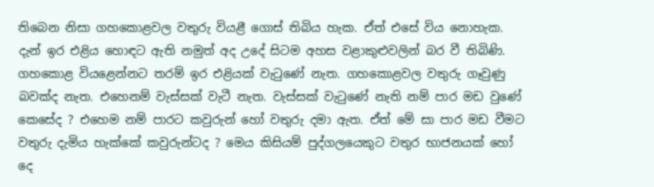තිබෙන නිසා ගහකොළවල වතුරු වියළී ගොස් තිබිය හැක. ඒත් එසේ විය නොහැක. දැන් ඉර එළිය හොඳට ඇති නමුත් අද උදේ සිටම අහස වළාකුළුවලින් බර වී තිබිණි. ගහකොළ වියළෙන්නට තරම් ඉර එළියක් වැටුණේ නැත. ගහකොළවල වතුරු ගෑවුණු බවක්ද නැත. එහෙනම් වැස්සක් වැටී නැත. වැස්සක් වැටුණේ නැති නම් පාර මඩ වුණේ කෙසේද ? එහෙම නම් පාරට කවුරුන් හෝ වතුරු දමා ඇත. ඒත් මේ සා පාර මඩ වීමට වතුරු දැමිය හැක්කේ කවුරුන්ටද ? මෙය කිසියම් පුද්ගලයෙකුට වතුර භාජනයක් හෝ දෙ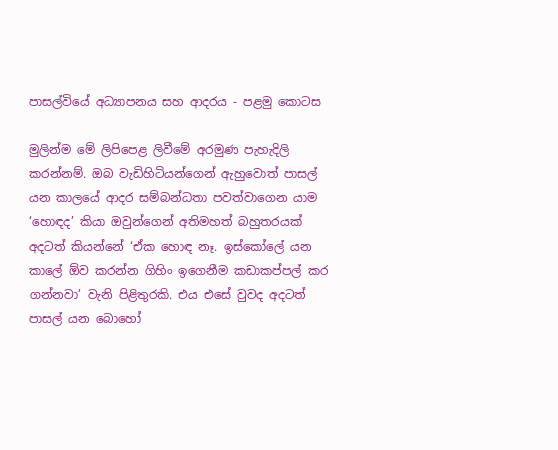පාසල්වියේ අධ්‍යාපනය සහ ආදරය - පළමු කොටස

මුලින්ම මේ ලිපිපෙළ ලිවීමේ අරමුණ පැහැදිලි කරන්නම්. ඔබ වැඩිහිටියන්ගෙන් ඇහුවොත් පාසල් යන කාලයේ ආදර සම්බන්ධතා පවත්වාගෙන යාම ‘හොඳද‍’ කියා ඔවුන්ගෙන් අතිමහත් බහුතරයක් අදටත් කියන්නේ ‘ඒක හොඳ නෑ. ඉස්කෝලේ යන කාලේ ඕව කරන්න ගිහිං ඉගෙනීම කඩාකප්පල් කර ගන්නවා’ වැනි පිළිතුරකි. එය එසේ වුවද අදටත් පාසල් යන බොහෝ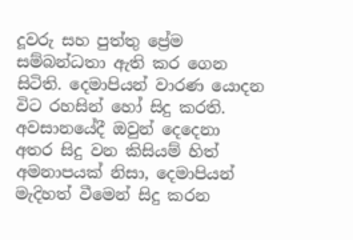දූවරු සහ පුත්තු ප්‍රේම සම්බන්ධතා ඇති කර ගෙන සිටිති. දෙමාපියන් වාරණ යොදන විට රහසින් හෝ සිදු කරති. අවසානයේදී ඔවුන් දෙදෙනා අතර සිදු වන කිසියම් හිත් අමනාපයක් නිසා, දෙමාපියන් මැදිහත් වීමෙන් සිදු කරන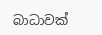බාධාවක්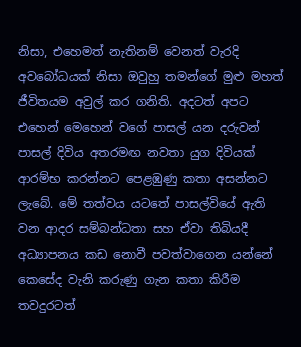නිසා, එහෙමත් නැතිනම් වෙනත් වැරදි අවබෝධයක් නිසා ඔවුහු තමන්ගේ මුළු මහත් ජීවිතයම අවුල් කර ගනිති. අදටත් අපට එහෙන් මෙහෙන් වගේ පාසල් යන දරුවන් පාසල් දිවිය අතරමඟ නවතා යුග දිවියක් ආරම්භ කරන්නට පෙළඹුණු කතා අසන්නට ලැබේ. මේ තත්වය යටතේ පාසල්වියේ ඇති වන ආදර සම්බන්ධතා සහ ඒවා තිබියදී අධ්‍යාපනය කඩ නොවී පවත්වාගෙන යන්නේ කෙසේද වැනි කරුණු ගැන කතා කිරීම තවදුරටත්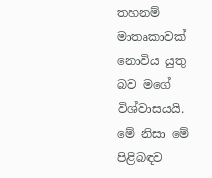තහනම් මාතෘකාවක් නොවිය යුතු බව මගේ විශ්වාසයයි. මේ නිසා මේ පිළිබඳව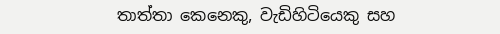තාත්තා කෙනෙකු, වැඩිහිටියෙකු සහ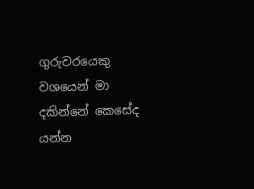ගුරුවරයෙකු වශයෙන් මා දකින්නේ කෙසේද යන්න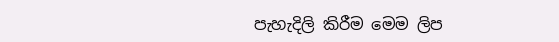පැහැදිලි කිරීම මෙම ලිප